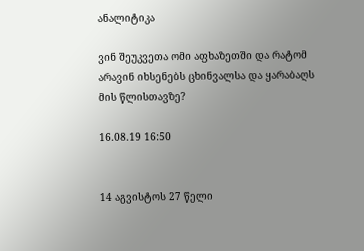ანალიტიკა

ვინ შეუკვეთა ომი აფხაზეთში და რატომ არავინ იხსენებს ცხინვალსა და ყარაბაღს მის წლისთავზე?

16.08.19 16:50


14 აგვისტოს 27 წელი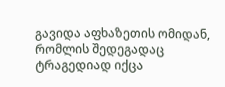გავიდა აფხაზეთის ომიდან, რომლის შედეგადაც ტრაგედიად იქცა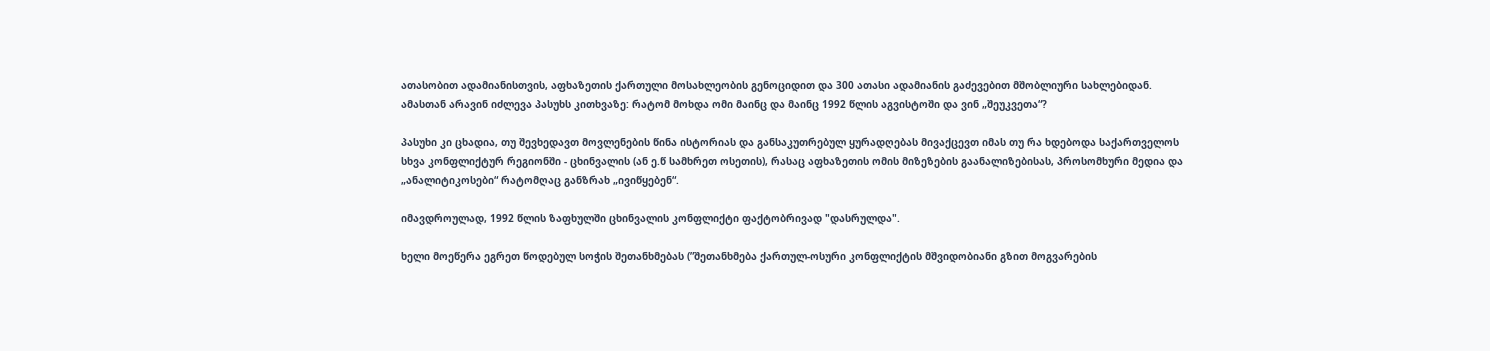ათასობით ადამიანისთვის, აფხაზეთის ქართული მოსახლეობის გენოციდით და 300 ათასი ადამიანის გაძევებით მშობლიური სახლებიდან. ამასთან არავინ იძლევა პასუხს კითხვაზე: რატომ მოხდა ომი მაინც და მაინც 1992 წლის აგვისტოში და ვინ „შეუკვეთა“?

პასუხი კი ცხადია, თუ შევხედავთ მოვლენების წინა ისტორიას და განსაკუთრებულ ყურადღებას მივაქცევთ იმას თუ რა ხდებოდა საქართველოს სხვა კონფლიქტურ რეგიონში - ცხინვალის (ან ე.წ სამხრეთ ოსეთის), რასაც აფხაზეთის ომის მიზეზების გაანალიზებისას, პროსომხური მედია და „ანალიტიკოსები“ რატომღაც განზრახ „ივიწყებენ“.

იმავდროულად, 1992 წლის ზაფხულში ცხინვალის კონფლიქტი ფაქტობრივად "დასრულდა".

ხელი მოეწერა ეგრეთ წოდებულ სოჭის შეთანხმებას (”შეთანხმება ქართულ-ოსური კონფლიქტის მშვიდობიანი გზით მოგვარების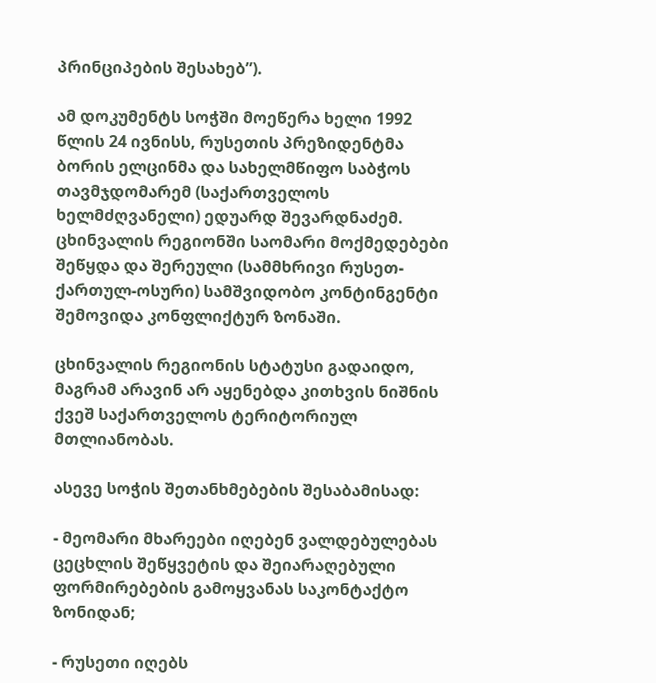პრინციპების შესახებ”).

ამ დოკუმენტს სოჭში მოეწერა ხელი 1992 წლის 24 ივნისს, რუსეთის პრეზიდენტმა ბორის ელცინმა და სახელმწიფო საბჭოს თავმჯდომარემ (საქართველოს ხელმძღვანელი) ედუარდ შევარდნაძემ. ცხინვალის რეგიონში საომარი მოქმედებები შეწყდა და შერეული (სამმხრივი რუსეთ-ქართულ-ოსური) სამშვიდობო კონტინგენტი შემოვიდა კონფლიქტურ ზონაში.

ცხინვალის რეგიონის სტატუსი გადაიდო, მაგრამ არავინ არ აყენებდა კითხვის ნიშნის ქვეშ საქართველოს ტერიტორიულ მთლიანობას.

ასევე სოჭის შეთანხმებების შესაბამისად:

- მეომარი მხარეები იღებენ ვალდებულებას ცეცხლის შეწყვეტის და შეიარაღებული ფორმირებების გამოყვანას საკონტაქტო ზონიდან;

- რუსეთი იღებს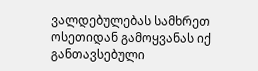ვალდებულებას სამხრეთ ოსეთიდან გამოყვანას იქ განთავსებული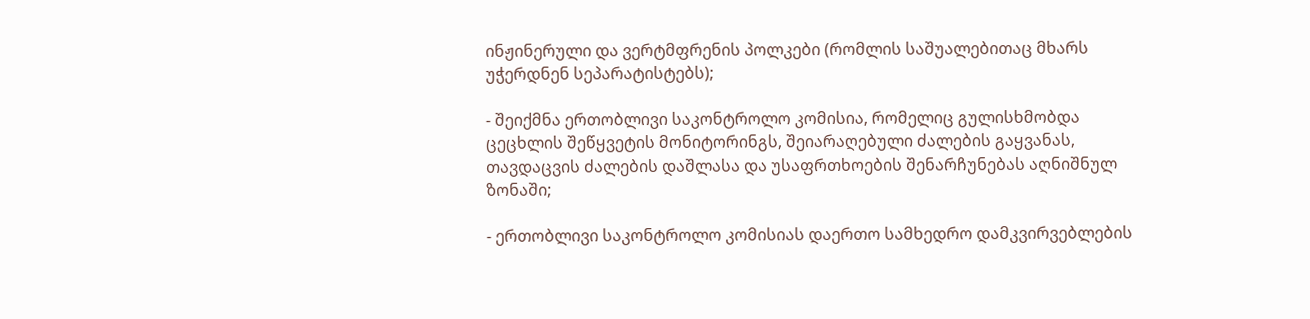ინჟინერული და ვერტმფრენის პოლკები (რომლის საშუალებითაც მხარს უჭერდნენ სეპარატისტებს);

- შეიქმნა ერთობლივი საკონტროლო კომისია, რომელიც გულისხმობდა ცეცხლის შეწყვეტის მონიტორინგს, შეიარაღებული ძალების გაყვანას, თავდაცვის ძალების დაშლასა და უსაფრთხოების შენარჩუნებას აღნიშნულ ზონაში;

- ერთობლივი საკონტროლო კომისიას დაერთო სამხედრო დამკვირვებლების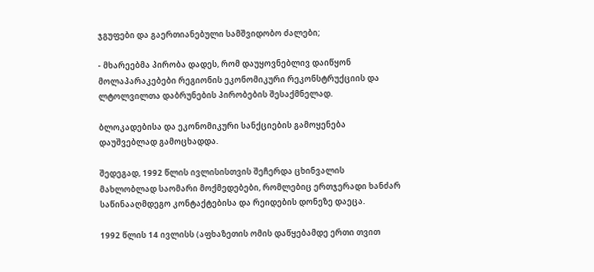ჯგუფები და გაერთიანებული სამშვიდობო ძალები;

- მხარეებმა პირობა დადეს, რომ დაუყოვნებლივ დაიწყონ მოლაპარაკებები რეგიონის ეკონომიკური რეკონსტრუქციის და ლტოლვილთა დაბრუნების პირობების შესაქმნელად.

ბლოკადებისა და ეკონომიკური სანქციების გამოყენება დაუშვებლად გამოცხადდა.

შედეგად, 1992 წლის ივლისისთვის შეჩერდა ცხინვალის მახლობლად საომარი მოქმედებები, რომლებიც ერთჯერადი ხანძარ საწინააღმდეგო კონტაქტებისა და რეიდების დონეზე დაეცა.

1992 წლის 14 ივლისს (აფხაზეთის ომის დაწყებამდე ერთი თვით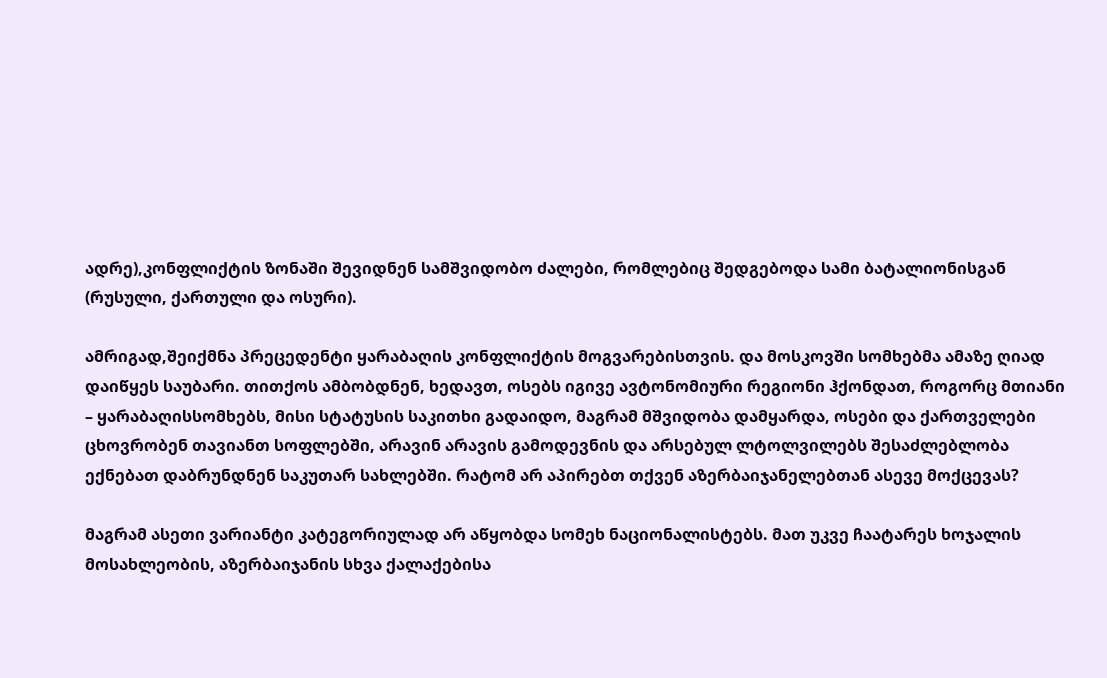ადრე),კონფლიქტის ზონაში შევიდნენ სამშვიდობო ძალები, რომლებიც შედგებოდა სამი ბატალიონისგან (რუსული, ქართული და ოსური).

ამრიგად,შეიქმნა პრეცედენტი ყარაბაღის კონფლიქტის მოგვარებისთვის. და მოსკოვში სომხებმა ამაზე ღიად დაიწყეს საუბარი. თითქოს ამბობდნენ, ხედავთ, ოსებს იგივე ავტონომიური რეგიონი ჰქონდათ, როგორც მთიანი – ყარაბაღისსომხებს, მისი სტატუსის საკითხი გადაიდო, მაგრამ მშვიდობა დამყარდა, ოსები და ქართველები ცხოვრობენ თავიანთ სოფლებში, არავინ არავის გამოდევნის და არსებულ ლტოლვილებს შესაძლებლობა ექნებათ დაბრუნდნენ საკუთარ სახლებში. რატომ არ აპირებთ თქვენ აზერბაიჯანელებთან ასევე მოქცევას?

მაგრამ ასეთი ვარიანტი კატეგორიულად არ აწყობდა სომეხ ნაციონალისტებს. მათ უკვე ჩაატარეს ხოჯალის მოსახლეობის, აზერბაიჯანის სხვა ქალაქებისა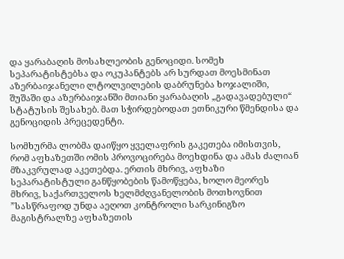და ყარაბაღის მოსახლეობის გენოციდი. სომეხ სეპარატისტებსა და ოკუპანტებს არ სურდათ მოესმინათ აზერბაიჯანელი ლტოლვილების დაბრუნება ხოჯალიში, შუშაში და აზერბაიჯანში მთიანი ყარაბაღის „გადავადებული“ სტატუსის შესახებ. მათ სჭირდებოდათ ეთნიკური წმენდისა და გენოციდის პრეცედენტი.

სომხურმა ლობმა დაიწყო ყველაფრის გაკეთება იმისთვის, რომ აფხაზეთში ომის პროვოცირება მოეხდინა და ამას ძალიან მზაკვრულად აკეთებდა. ერთის მხრივ, აფხაზი სეპარატისტული განწყობების წამოწყება, ხოლო მეორეს მხრივ, საქართველოს ხელმძღვანელობის მოთხოვნით ”სასწრაფოდ უნდა აეღოთ კონტროლი სარკინიგზო მაგისტრალზე აფხაზეთის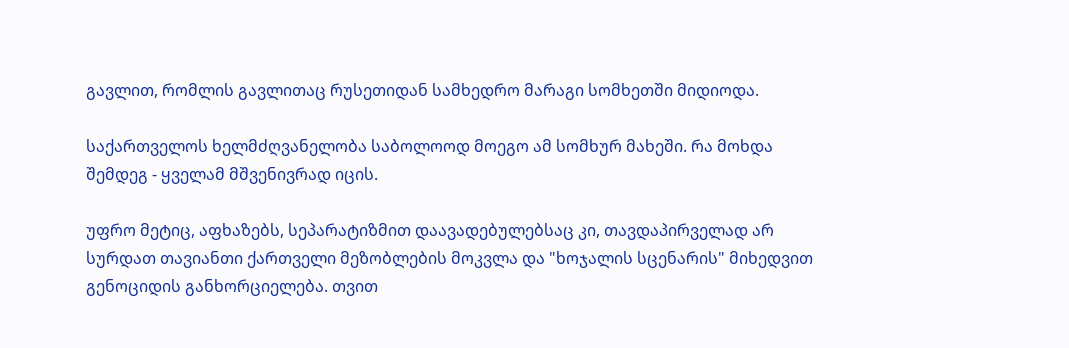გავლით, რომლის გავლითაც რუსეთიდან სამხედრო მარაგი სომხეთში მიდიოდა.

საქართველოს ხელმძღვანელობა საბოლოოდ მოეგო ამ სომხურ მახეში. რა მოხდა შემდეგ - ყველამ მშვენივრად იცის.

უფრო მეტიც, აფხაზებს, სეპარატიზმით დაავადებულებსაც კი, თავდაპირველად არ სურდათ თავიანთი ქართველი მეზობლების მოკვლა და "ხოჯალის სცენარის" მიხედვით გენოციდის განხორციელება. თვით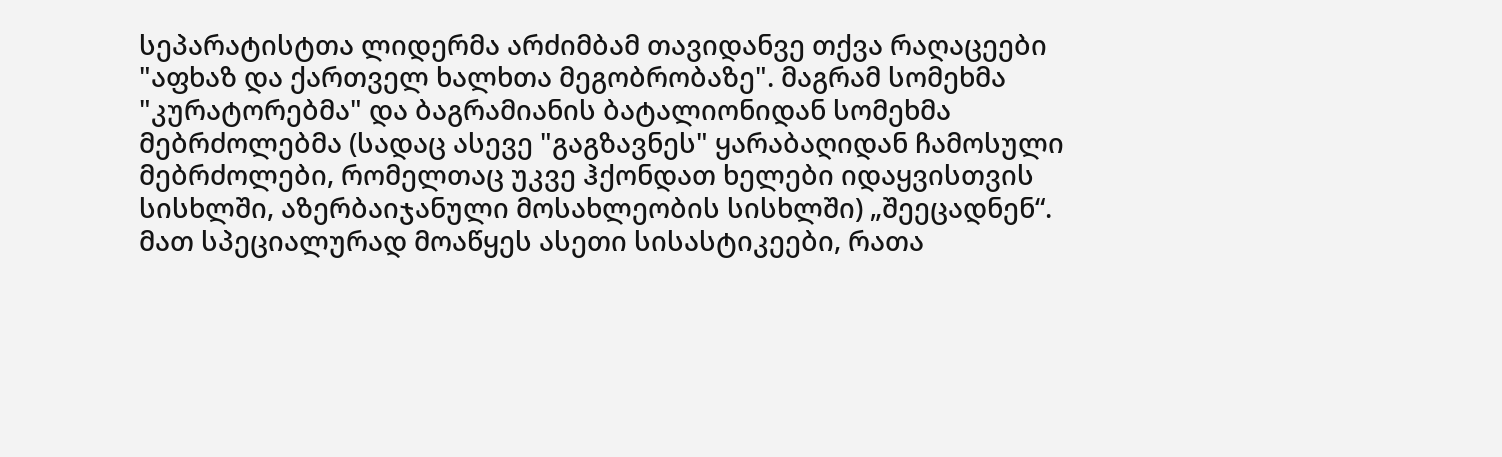სეპარატისტთა ლიდერმა არძიმბამ თავიდანვე თქვა რაღაცეები "აფხაზ და ქართველ ხალხთა მეგობრობაზე". მაგრამ სომეხმა "კურატორებმა" და ბაგრამიანის ბატალიონიდან სომეხმა მებრძოლებმა (სადაც ასევე "გაგზავნეს" ყარაბაღიდან ჩამოსული მებრძოლები, რომელთაც უკვე ჰქონდათ ხელები იდაყვისთვის სისხლში, აზერბაიჯანული მოსახლეობის სისხლში) „შეეცადნენ“. მათ სპეციალურად მოაწყეს ასეთი სისასტიკეები, რათა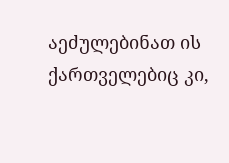აეძულებინათ ის ქართველებიც კი,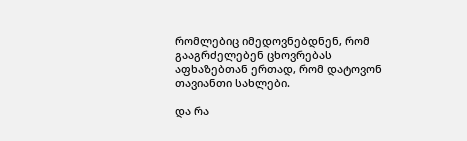რომლებიც იმედოვნებდნენ, რომ გააგრძელებენ ცხოვრებას აფხაზებთან ერთად, რომ დატოვონ თავიანთი სახლები.

და რა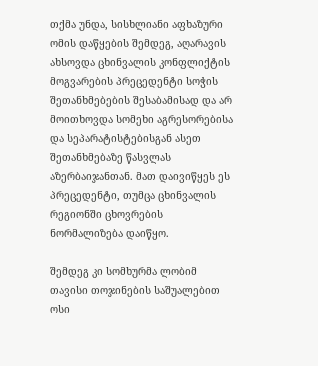თქმა უნდა, სისხლიანი აფხაზური ომის დაწყების შემდეგ, აღარავის ახსოვდა ცხინვალის კონფლიქტის მოგვარების პრეცედენტი სოჭის შეთანხმებების შესაბამისად და არ მოითხოვდა სომეხი აგრესორებისა და სეპარატისტებისგან ასეთ შეთანხმებაზე წასვლას აზერბაიჯანთან. მათ დაივიწყეს ეს პრეცედენტი, თუმცა ცხინვალის რეგიონში ცხოვრების ნორმალიზება დაიწყო.

შემდეგ კი სომხურმა ლობიმ თავისი თოჯინების საშუალებით ოსი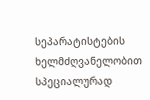სეპარატისტების ხელმძღვანელობით სპეციალურად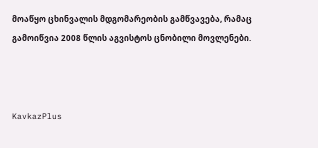მოაწყო ცხინვალის მდგომარეობის გამწვავება, რამაც გამოიწვია 2008 წლის აგვისტოს ცნობილი მოვლენები.



KavkazPlus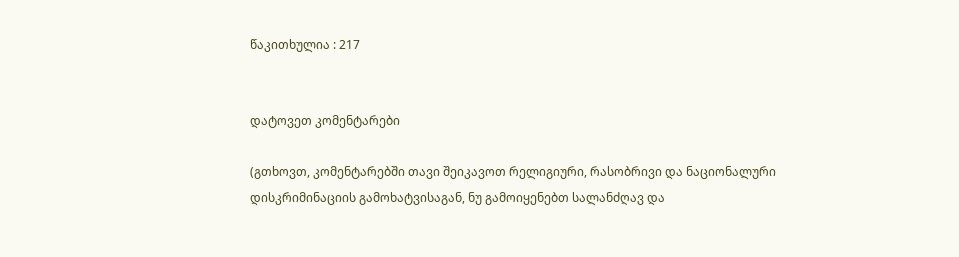წაკითხულია : 217


დატოვეთ კომენტარები

(გთხოვთ, კომენტარებში თავი შეიკავოთ რელიგიური, რასობრივი და ნაციონალური დისკრიმინაციის გამოხატვისაგან, ნუ გამოიყენებთ სალანძღავ და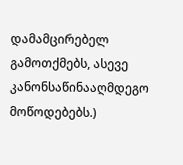დამამცირებელ გამოთქმებს, ასევე კანონსაწინააღმდეგო მოწოდებებს.)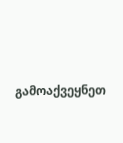გამოაქვეყნეთ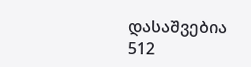დასაშვებია 512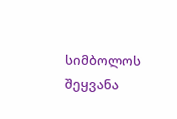სიმბოლოს შეყვანა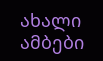ახალი ამბები